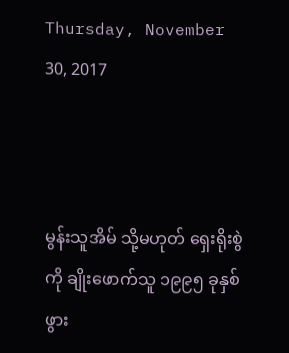Thursday, November 30, 2017



မွန်းသူအိမ် သို့မဟုတ် ရှေးရိုးစွဲကို ချိုးဖောက်သူ ၁၉၉၅ ခုနှစ်ဖွား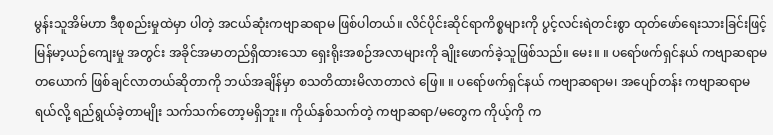မွန်းသူအိမ်ဟာ ဒီစုစည်းမှုထဲမှာ ပါတဲ့ အငယ်ဆုံးကဗျာဆရာမ ဖြစ်ပါတယ်။ လိင်ပိုင်းဆိုင်ရာကိစ္စများကို ပွင့်လင်းရဲတင်းစွာ ထုတ်ဖော်ရေးသားခြင်းဖြင့် မြန်မာ့ယဉ်ကျေးမှု အတွင်း အခိုင်အမာတည်ရှိထားသော ရှေးရိုးအစဉ်အလာများကို ချိုးဖောက်ခဲ့သူဖြစ်သည်။ မေး။ ။ ပရော်ဖက်ရှင်နယ် ကဗျာဆရာမ တယောက် ဖြစ်ချင်လာတယ်ဆိုတာကို ဘယ်အချိန်မှာ စသတိထားမိလာတာလဲ ဖြေ။ ။ ပရော်ဖက်ရှင်နယ် ကဗျာဆရာမ၊ အပျော်တန်း ကဗျာဆရာမရယ်လို့ ရည်ရွယ်ခဲ့တာမျိုး သက်သက်တော့မရှိဘူး။ ကိုယ်နှစ်သက်တဲ့ ကဗျာဆရာ/မတွေက ကိုယ့်ကို က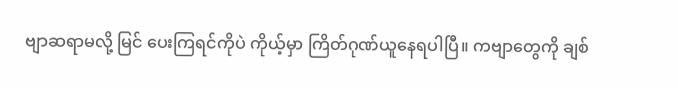ဗျာဆရာမလို့ မြင် ပေးကြရင်ကိုပဲ ကိုယ့်မှာ ကြိတ်ဂုဏ်ယူနေရပါပြီ။ ကဗျာတွေကို ချစ်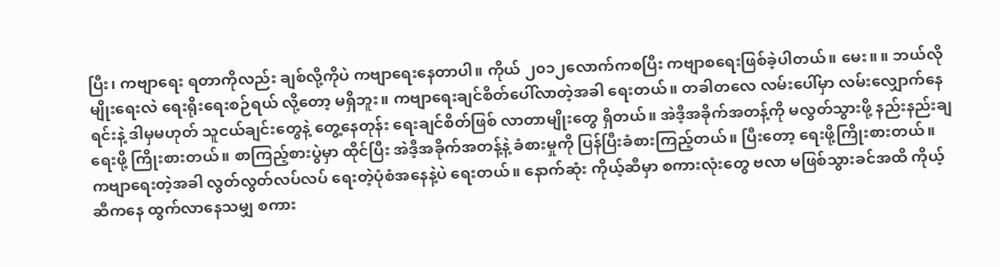ပြီး၊ ကဗျာရေး ရတာကိုလည်း ချစ်လို့ကိုပဲ ကဗျာရေးနေတာပါ။ ကိုယ် ၂၀၁၂လောက်ကစပြီး ကဗျာစရေးဖြစ်ခဲ့ပါတယ်။ မေး။ ။ ဘယ်လိုမျိုးရေးလဲ ရေးရိုးရေးစဉ်ရယ် လို့တော့ မရှိဘူး။ ကဗျာရေးချင်စိတ်ပေါ်လာတဲ့အခါ ရေးတယ်။ တခါတလေ လမ်းပေါ်မှာ လမ်းလျှောက်နေရင်းနဲ့ ဒါမှမဟုတ် သူငယ်ချင်းတွေနဲ့ တွေ့နေတုန်း ရေးချင်စိတ်ဖြစ် လာတာမျိုးတွေ ရှိတယ်။ အဲဒီ့အခိုက်အတန့်ကို မလွတ်သွားဖို့ နည်းနည်းချရေးဖို့ ကြိုးစားတယ်။ စာကြည့်စားပွဲမှာ ထိုင်ပြီး အဲဒီ့အခိုက်အတန့်နဲ့ ခံစားမှုကို ပြန်ပြီးခံစားကြည့်တယ်။ ပြီးတော့ ရေးဖို့ကြိုးစားတယ်။ ကဗျာရေးတဲ့အခါ လွတ်လွတ်လပ်လပ် ရေးတဲ့ပုံစံအနေနဲ့ပဲ ရေးတယ်။ နောက်ဆုံး ကိုယ့်ဆီမှာ စကားလုံးတွေ ဗလာ မဖြစ်သွားခင်အထိ ကိုယ့်ဆီကနေ ထွက်လာနေသမျှ စကား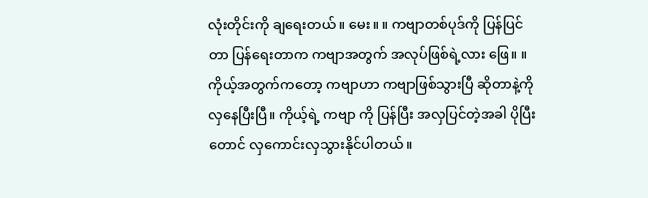လုံးတိုင်းကို ချရေးတယ်။ မေး။ ။ ကဗျာတစ်ပုဒ်ကို ပြန်ပြင်တာ ပြန်ရေးတာက ကဗျာအတွက် အလုပ်ဖြစ်ရဲ့လား ဖြေ။ ။ ကိုယ့်အတွက်ကတော့ ကဗျာဟာ ကဗျာဖြစ်သွားပြီ ဆိုတာနဲ့ကို လှနေပြီးပြီ။ ကိုယ့်ရဲ့ ကဗျာ ကို ပြန်ပြီး အလှပြင်တဲ့အခါ ပိုပြီးတောင် လှကောင်းလှသွားနိုင်ပါတယ်။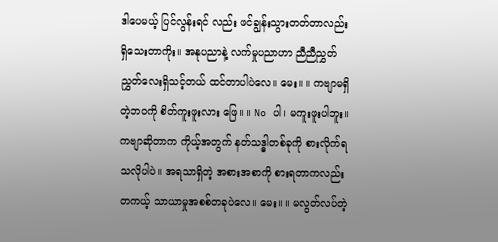ဒါပေမယ့် ပြင်လွန်းရင် လည်း ဖင်ချွန်းသွားတတ်တာလည်း ရှိသေးတာကိုး။ အနုပညာနဲ့ လက်မှုပညာဟာ ညီညီညွှတ် ညွှတ်လေးရှိသင့်တယ် ထင်တာပါပဲလေ။ မေး။ ။ ကဗျာမရှိတဲ့ဘဝကို စိတ်ကူးဖူးလား ဖြေ။ ။ No ပါ၊ မကူးဖူးပါဘူး။ ကဗျာဆိုတာက ကိုယ့်အတွက် နတ်သဒ္ဓါတစ်ခုကို စားလိုက်ရ သလိုပါပဲ။ အရသာရှိတဲ့ အစားအစာကို စားရတာကလည်း တကယ့် သာယာမှုအစစ်တခုပဲလေ။ မေး။ ။ မလွတ်လပ်တဲ့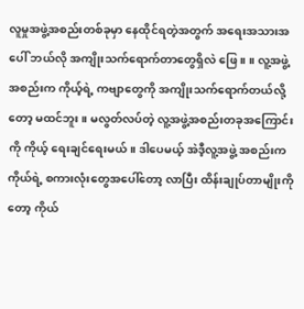လူမှုအဖွဲ့အစည်းတစ်ခုမှာ နေထိုင်ရတဲ့အတွက် အရေးအသားအပေါ် ဘယ်လို အကျိုးသက်ရောက်တာတွေရှိလဲ ဖြေ။ ။ လူ့အဖွဲ့အစည်းက ကိုယ့်ရဲ့ ကဗျာတွေကို အကျိုးသက်ရောက်တယ်လို့တော့ မထင်ဘူး။ မလွတ်လပ်တဲ့ လူ့အဖွဲ့အစည်းတခုအကြောင်းကို ကိုယ့် ရေးချင်ရေးမယ်။ ဒါပေမယ့် အဲဒီ့လူ့အဖွဲ့ အစည်းက ကိုယ်ရဲ့ စကားလုံးတွေအပေါ်တော့ လာပြီး ထိန်းချုပ်တာမျိုးကိုတော့ ကိုယ်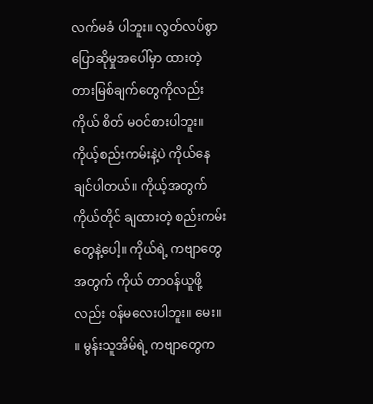လက်မခံ ပါဘူး။ လွတ်လပ်စွာပြောဆိုမှုအပေါ်မှာ ထားတဲ့ တားမြစ်ချက်တွေကိုလည်း ကိုယ် စိတ် မဝင်စားပါဘူး။ ကိုယ့်စည်းကမ်းနဲ့ပဲ ကိုယ်နေချင်ပါတယ်။ ကိုယ့်အတွက် ကိုယ်တိုင် ချထားတဲ့ စည်းကမ်းတွေနဲ့ပေါ့။ ကိုယ်ရဲ့ ကဗျာတွေအတွက် ကိုယ် တာဝန်ယူဖို့လည်း ဝန်မလေးပါဘူး။ မေး။ ။ မွန်းသူအိမ်ရဲ့ ကဗျာတွေက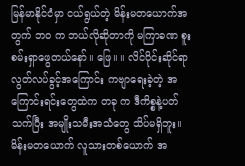မြန်မာနိုင်ငံမှာ ငယ်ရွယ်တဲ့ မိန်းမတယောက်အတွက် ဘဝ က ဘယ်လိုဆိုတာကို မကြာခဏ စူးစမ်းရှာဖွေတယ်နော်။ ဖြေ။ ။ လိင်ပိုင်းဆိုင်ရာ လွတ်လပ်ခွင့်အကြောင်း ကဗျာရေးခဲ့တဲ့ အကြောင်းရင်းတွေထဲက တခု က ဒီကိစ္စနဲ့ပတ်သက်ပြီး အမျိုးသမီးအသံတွေ သိပ်မရှိဘူး။ မိန်းမတယောက် လူသားတစ်ယောက် အ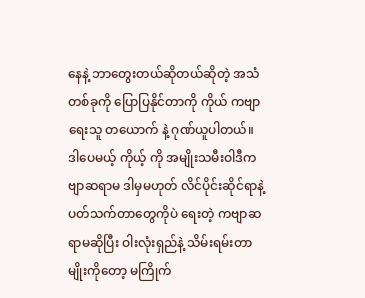နေနဲ့ ဘာတွေးတယ်ဆိုတယ်ဆိုတဲ့ အသံတစ်ခုကို ပြောပြနိုင်တာကို ကိုယ် ကဗျာရေးသူ တယောက် နဲ့ ဂုဏ်ယူပါတယ်။ ဒါပေမယ့် ကိုယ့် ကို အမျိုးသမီးဝါဒီကဗျာဆရာမ ဒါမှမဟုတ် လိင်ပိုင်းဆိုင်ရာနဲ့ ပတ်သက်တာတွေကိုပဲ ရေးတဲ့ ကဗျာဆရာမဆိုပြီး ဝါးလုံးရှည်နဲ့ သိမ်းရမ်းတာ မျိုးကိုတော့ မကြိုက်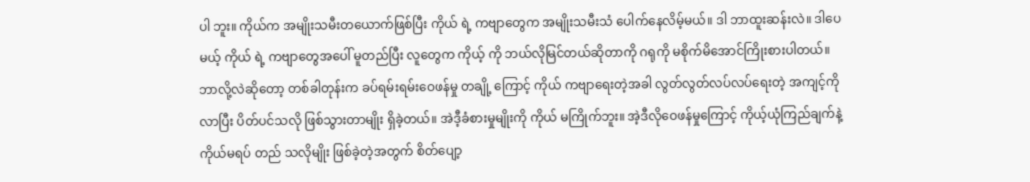ပါ ဘူး။ ကိုယ်က အမျိုးသမီးတယောက်ဖြစ်ပြီး ကိုယ် ရဲ့ ကဗျာတွေက အမျိုးသမီးသံ ပေါက်နေလိမ့်မယ်။ ဒါ ဘာထူးဆန်းလဲ။ ဒါပေမယ့် ကိုယ် ရဲ့ ကဗျာတွေအပေါ် မူတည်ပြီး လူတွေက ကိုယ့် ကို ဘယ်လိုမြင်တယ်ဆိုတာကို ဂရုကို မစိုက်မိအောင်ကြိုးစားပါတယ်။ ဘာလို့လဲဆိုတော့ တစ်ခါတုန်းက ခပ်ရမ်းရမ်းဝေဖန်မှု တချို့ ကြောင့် ကိုယ် ကဗျာရေးတဲ့အခါ လွတ်လွတ်လပ်လပ်ရေးတဲ့ အကျင့်ကို လာပြီး ပိတ်ပင်သလို ဖြစ်သွားတာမျိုး ရှိခဲ့တယ်။ အဲဒီ့ခံစားမှုမျိုးကို ကိုယ် မကြိုက်ဘူး။ အဲ့ဒီလိုဝေဖန်မှုကြောင့် ကိုယ့်ယုံကြည်ချက်နဲ့ ကိုယ်မရပ် တည် သလိုမျိုး ဖြစ်ခဲ့တဲ့အတွက် စိတ်ပျော့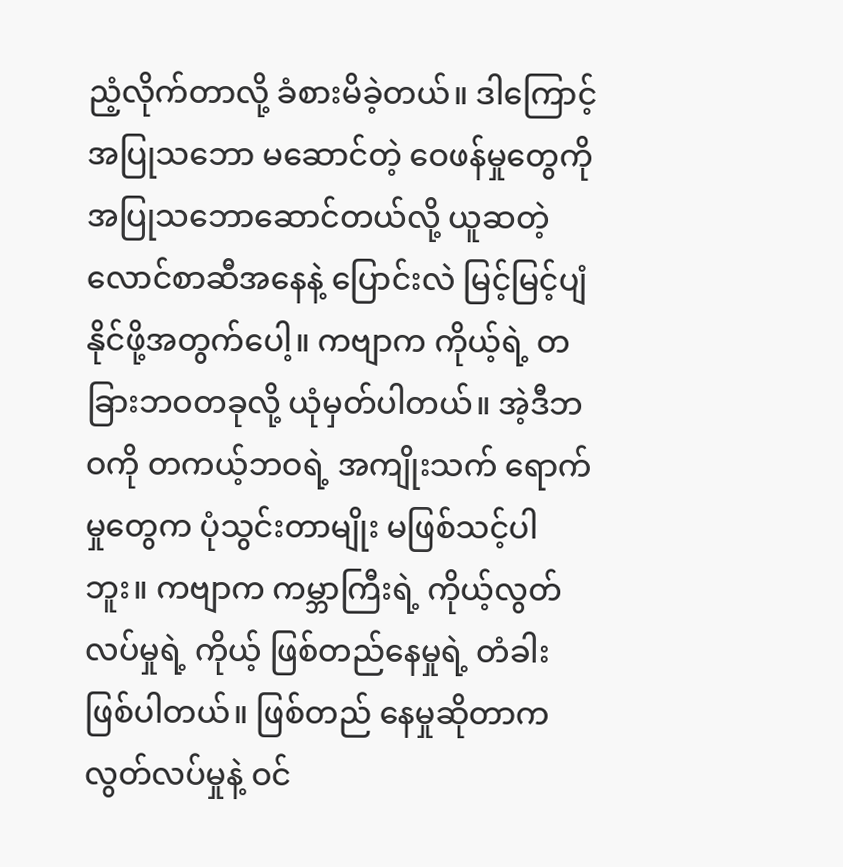ညံ့လိုက်တာလို့ ခံစားမိခဲ့တယ်။ ဒါကြောင့် အပြုသဘော မဆောင်တဲ့ ဝေဖန်မှုတွေကို အပြုသဘောဆောင်တယ်လို့ ယူဆတဲ့ လောင်စာဆီအနေနဲ့ ပြောင်းလဲ မြင့်မြင့်ပျံနိုင်ဖို့အတွက်ပေါ့။ ကဗျာက ကိုယ့်ရဲ့ တခြားဘဝတခုလို့ ယုံမှတ်ပါတယ်။ အဲ့ဒီဘဝကို တကယ့်ဘဝရဲ့ အကျိုးသက် ရောက်မှုတွေက ပုံသွင်းတာမျိုး မဖြစ်သင့်ပါဘူး။ ကဗျာက ကမ္ဘာကြီးရဲ့ ကိုယ့်လွတ်လပ်မှုရဲ့ ကိုယ့် ဖြစ်တည်နေမှုရဲ့ တံခါး ဖြစ်ပါတယ်။ ဖြစ်တည် နေမှုဆိုတာက လွတ်လပ်မှုနဲ့ ဝင်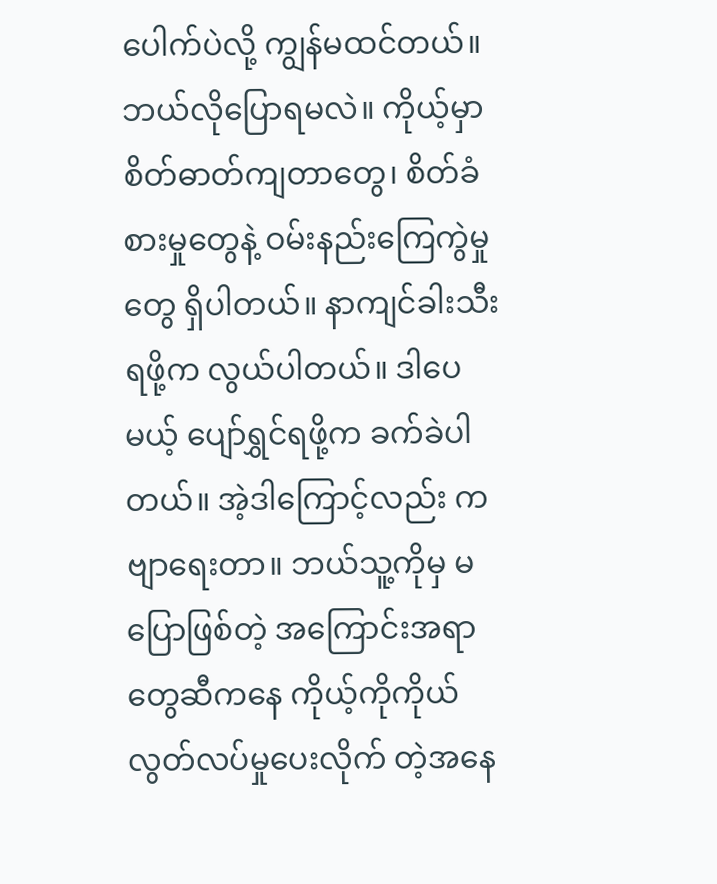ပေါက်ပဲလို့ ကျွန်မထင်တယ်။ ဘယ်လိုပြောရမလဲ။ ကိုယ့်မှာ စိတ်ဓာတ်ကျတာတွေ၊ စိတ်ခံစားမှုတွေနဲ့ ဝမ်းနည်းကြေကွဲမှုတွေ ရှိပါတယ်။ နာကျင်ခါးသီးရဖို့က လွယ်ပါတယ်။ ဒါပေမယ့် ပျော်ရွှင်ရဖို့က ခက်ခဲပါတယ်။ အဲ့ဒါကြောင့်လည်း ကဗျာရေးတာ။ ဘယ်သူ့ကိုမှ မပြောဖြစ်တဲ့ အကြောင်းအရာတွေဆီကနေ ကိုယ့်ကိုကိုယ် လွတ်လပ်မှုပေးလိုက် တဲ့အနေ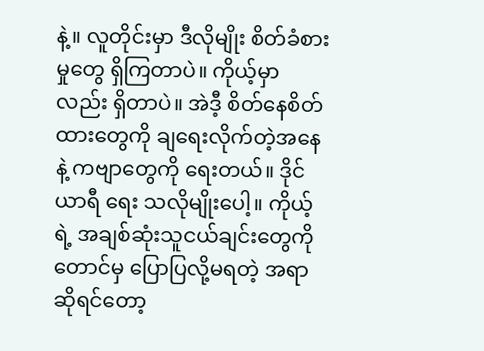နဲ့။ လူတိုင်းမှာ ဒီလိုမျိုး စိတ်ခံစားမှုတွေ ရှိကြတာပဲ။ ကိုယ့်မှာလည်း ရှိတာပဲ။ အဲဒီ့ စိတ်နေစိတ်ထားတွေကို ချရေးလိုက်တဲ့အနေနဲ့ ကဗျာတွေကို ရေးတယ်။ ဒိုင်ယာရီ ရေး သလိုမျိုးပေါ့။ ကိုယ့်ရဲ့ အချစ်ဆုံးသူငယ်ချင်းတွေကိုတောင်မှ ပြောပြလို့မရတဲ့ အရာဆိုရင်တော့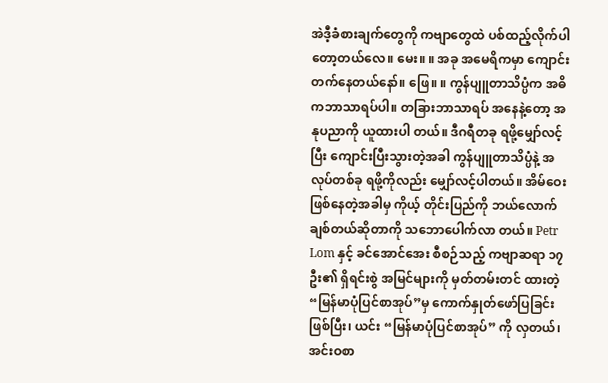အဲဒီ့ခံစားချက်တွေကို ကဗျာတွေထဲ ပစ်ထည့်လိုက်ပါတော့တယ်လေ။ မေး။ ။ အခု အမေရိကမှာ ကျောင်းတက်နေတယ်နော်။ ဖြေ။ ။ ကွန်ပျူတာသိပ္ပံက အဓိကဘာသာရပ်ပါ။ တခြားဘာသာရပ် အနေနဲ့တော့ အနုပညာကို ယူထားပါ တယ်။ ဒီဂရီတခု ရဖို့မျှော်လင့်ပြီး ကျောင်းပြီးသွားတဲ့အခါ ကွန်ပျူတာသိပ္ပံနဲ့ အလုပ်တစ်ခု ရဖို့ကိုလည်း မျှော်လင့်ပါတယ်။ အိမ်ဝေးဖြစ်နေတဲ့အခါမှ ကိုယ့် တိုင်းပြည်ကို ဘယ်လောက်ချစ်တယ်ဆိုတာကို သဘောပေါက်လာ တယ်။ Petr Lom နှင့် ခင်အောင်အေး စီစဉ်သည့် ကဗျာဆရာ ၁၇ဦး၏ ရှိရင်းစွဲ အမြင်များကို မှတ်တမ်းတင် ထားတဲ့ “မြန်မာပုံပြင်စာအုပ်”မှ ကောက်နှုတ်ဖော်ပြခြင်းဖြစ်ပြီး၊ ယင်း “မြန်မာပုံပြင်စာအုပ်” ကို လှတယ်၊ အင်းဝစာ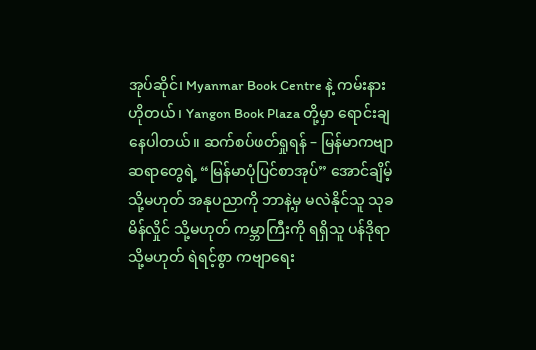အုပ်ဆိုင်၊ Myanmar Book Centre နဲ့ ကမ်းနား ဟိုတယ်၊ Yangon Book Plaza တို့မှာ ရောင်းချနေပါတယ်။ ဆက်စပ်ဖတ်ရှုရန် – မြန်မာကဗျာဆရာတွေရဲ့ “မြန်မာပုံပြင်စာအုပ်” အောင်ချိမ့် သို့မဟုတ် အနုပညာကို ဘာနဲ့မှ မလဲနိုင်သူ သုခမိန်လှိုင် သို့မဟုတ် ကမ္ဘာကြီးကို ရရှိသူ ပန်ဒိုရာ သို့မဟုတ် ရဲရင့်စွာ ကဗျာရေး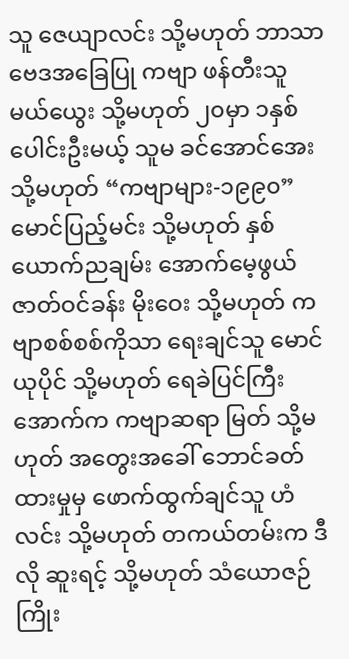သူ ဇေယျာလင်း သို့မဟုတ် ဘာသာဗေဒအခြေပြု ကဗျာ ဖန်တီးသူ မယ်ယွေး သို့မဟုတ် ၂၀မှာ ၁နှစ် ပေါင်းဦးမယ့် သူမ ခင်အောင်အေး သို့မဟုတ် “ကဗျာများ-၁၉၉၀” မောင်ပြည့်မင်း သို့မဟုတ် နှစ်ယောက်ညချမ်း အောက်မေ့ဖွယ် ဇာတ်ဝင်ခန်း မိုးဝေး သို့မဟုတ် ကဗျာစစ်စစ်ကိုသာ ရေးချင်သူ မောင်ယုပိုင် သို့မဟုတ် ရေခဲပြင်ကြီးအောက်က ကဗျာဆရာ မြတ် သို့မဟုတ် အတွေးအခေါ် ဘောင်ခတ်ထားမှုမှ ဖောက်ထွက်ချင်သူ ဟံလင်း သို့မဟုတ် တကယ်တမ်းက ဒီလို ဆူးရင့် သို့မဟုတ် သံယောဇဉ်ကြိုး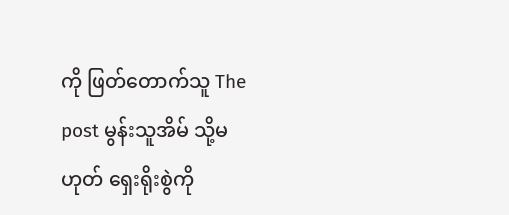ကို ဖြတ်တောက်သူ The post မွန်းသူအိမ် သို့မဟုတ် ရှေးရိုးစွဲကို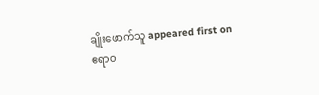ချိုးဖောက်သူ appeared first on ဧရာဝ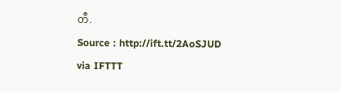တီ.
Source : http://ift.tt/2AoSJUD
via IFTTT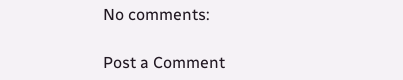No comments:

Post a Comment